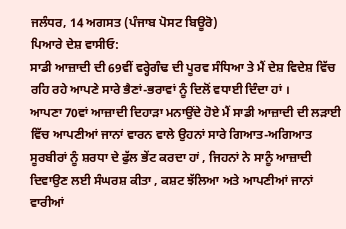ਜਲੰਧਰ, 14 ਅਗਸਤ (ਪੰਜਾਬ ਪੋਸਟ ਬਿਊਰੋ)
ਪਿਆਰੇ ਦੇਸ਼ ਵਾਸੀਓ:
ਸਾਡੀ ਆਜ਼ਾਦੀ ਦੀ 69ਵੀਂ ਵਰ੍ਹੇਗੰਢ ਦੀ ਪੂਰਵ ਸੰਧਿਆ ਤੇ ਮੈਂ ਦੇਸ਼ ਵਿਦੇਸ਼ ਵਿੱਚ ਰਹਿ ਰਹੇ ਆਪਣੇ ਸਾਰੇ ਭੈਣਾਂ-ਭਰਾਵਾਂ ਨੂੰ ਦਿਲੋਂ ਵਧਾਈ ਦਿੰਦਾ ਹਾਂ ।
ਆਪਣਾ 70ਵਾਂ ਆਜ਼ਾਦੀ ਦਿਹਾੜਾ ਮਨਾਉਂਦੇ ਹੋਏ ਮੈਂ ਸਾਡੀ ਆਜ਼ਾਦੀ ਦੀ ਲੜਾਈ ਵਿੱਚ ਆਪਣੀਆਂ ਜਾਨਾਂ ਵਾਰਨ ਵਾਲੇ ਉਹਨਾਂ ਸਾਰੇ ਗਿਆਤ-ਅਗਿਆਤ ਸੂਰਬੀਰਾਂ ਨੂੰ ਸ਼ਰਧਾ ਦੇ ਫੁੱਲ ਭੇਂਟ ਕਰਦਾ ਹਾਂ , ਜਿਹਨਾਂ ਨੇ ਸਾਨੂੰ ਆਜ਼ਾਦੀ ਦਿਵਾਉਣ ਲਈ ਸੰਘਰਸ਼ ਕੀਤਾ , ਕਸ਼ਟ ਝੱਲਿਆ ਅਤੇ ਆਪਣੀਆਂ ਜਾਨਾਂ ਵਾਰੀਆਂ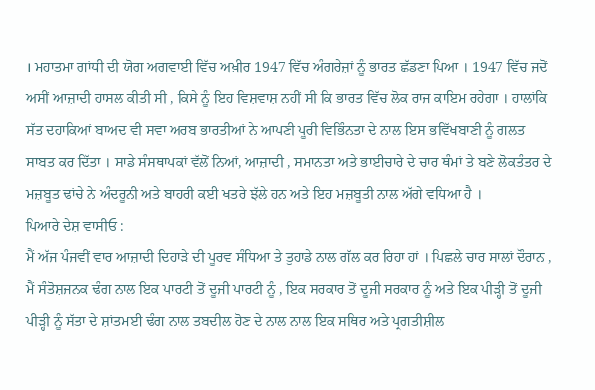। ਮਹਾਤਮਾ ਗਾਂਧੀ ਦੀ ਯੋਗ ਅਗਵਾਈ ਵਿੱਚ ਅਖ਼ੀਰ 1947 ਵਿੱਚ ਅੰਗਰੇਜ਼ਾਂ ਨੂੰ ਭਾਰਤ ਛੱਡਣਾ ਪਿਆ । 1947 ਵਿੱਚ ਜਦੋਂ ਅਸੀਂ ਆਜ਼ਾਦੀ ਹਾਸਲ ਕੀਤੀ ਸੀ , ਕਿਸੇ ਨੂੰ ਇਹ ਵਿਸ਼ਵਾਸ਼ ਨਹੀਂ ਸੀ ਕਿ ਭਾਰਤ ਵਿੱਚ ਲੋਕ ਰਾਜ ਕਾਇਮ ਰਹੇਗਾ । ਹਾਲਾਂਕਿ ਸੱਤ ਦਹਾਕਿਆਂ ਬਾਅਦ ਵੀ ਸਵਾ ਅਰਬ ਭਾਰਤੀਆਂ ਨੇ ਆਪਣੀ ਪੂਰੀ ਵਿਭਿੰਨਤਾ ਦੇ ਨਾਲ ਇਸ ਭਵਿੱਖਬਾਣੀ ਨੂੰ ਗਲਤ ਸਾਬਤ ਕਰ ਦਿੱਤਾ । ਸਾਡੇ ਸੰਸਥਾਪਕਾਂ ਵੱਲੋਂ ਨਿਆਂ, ਆਜ਼ਾਦੀ , ਸਮਾਨਤਾ ਅਤੇ ਭਾਈਚਾਰੇ ਦੇ ਚਾਰ ਥੰਮਾਂ ਤੇ ਬਣੇ ਲੋਕਤੰਤਰ ਦੇ ਮਜ਼ਬੂਤ ਢਾਂਚੇ ਨੇ ਅੰਦਰੂਨੀ ਅਤੇ ਬਾਹਰੀ ਕਈ ਖਤਰੇ ਝੱਲੇ ਹਨ ਅਤੇ ਇਹ ਮਜ਼ਬੂਤੀ ਨਾਲ ਅੱਗੇ ਵਧਿਆ ਹੈ ।
ਪਿਆਰੇ ਦੇਸ਼ ਵਾਸੀਓ :
ਮੈਂ ਅੱਜ ਪੰਜਵੀਂ ਵਾਰ ਆਜ਼ਾਦੀ ਦਿਹਾੜੇ ਦੀ ਪੂਰਵ ਸੰਧਿਆ ਤੇ ਤੁਹਾਡੇ ਨਾਲ ਗੱਲ ਕਰ ਰਿਹਾ ਹਾਂ । ਪਿਛਲੇ ਚਾਰ ਸਾਲਾਂ ਦੌਰਾਨ , ਮੈਂ ਸੰਤੋਸ਼ਜਨਕ ਢੰਗ ਨਾਲ ਇਕ ਪਾਰਟੀ ਤੋਂ ਦੂਜੀ ਪਾਰਟੀ ਨੂੰ , ਇਕ ਸਰਕਾਰ ਤੋਂ ਦੂਜੀ ਸਰਕਾਰ ਨੂੰ ਅਤੇ ਇਕ ਪੀੜ੍ਹੀ ਤੋਂ ਦੂਜੀ ਪੀੜ੍ਹੀ ਨੂੰ ਸੱਤਾ ਦੇ ਸ਼ਾਂਤਮਈ ਢੰਗ ਨਾਲ ਤਬਦੀਲ ਹੋਣ ਦੇ ਨਾਲ ਨਾਲ ਇਕ ਸਥਿਰ ਅਤੇ ਪ੍ਰਗਤੀਸ਼ੀਲ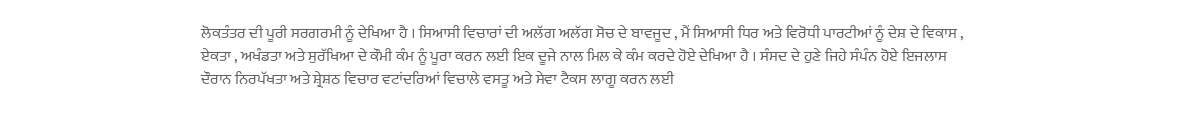ਲੋਕਤੰਤਰ ਦੀ ਪੂਰੀ ਸਰਗਰਮੀ ਨੂੰ ਦੇਖਿਆ ਹੈ । ਸਿਆਸੀ ਵਿਚਾਰਾਂ ਦੀ ਅਲੱਗ ਅਲੱਗ ਸੋਚ ਦੇ ਬਾਵਜੂਦ , ਮੈਂ ਸਿਆਸੀ ਧਿਰ ਅਤੇ ਵਿਰੋਧੀ ਪਾਰਟੀਆਂ ਨੂੰ ਦੇਸ਼ ਦੇ ਵਿਕਾਸ , ਏਕਤਾ , ਅਖੰਡਤਾ ਅਤੇ ਸੁਰੱਖਿਆ ਦੇ ਕੌਮੀ ਕੰਮ ਨੂੰ ਪੂਰਾ ਕਰਨ ਲਈ ਇਕ ਦੂਜੇ ਨਾਲ ਮਿਲ ਕੇ ਕੰਮ ਕਰਦੇ ਹੋਏ ਦੇਖਿਆ ਹੈ । ਸੰਸਦ ਦੇ ਹੁਣੇ ਜਿਹੇ ਸੰਪੰਨ ਹੋਏ ਇਜਲਾਸ ਦੌਰਾਨ ਨਿਰਪੱਖਤਾ ਅਤੇ ਸ਼੍ਰੇਸ਼ਠ ਵਿਚਾਰ ਵਟਾਂਦਰਿਆਂ ਵਿਚਾਲੇ ਵਸਤੂ ਅਤੇ ਸੇਵਾ ਟੈਕਸ ਲਾਗੂ ਕਰਨ ਲਈ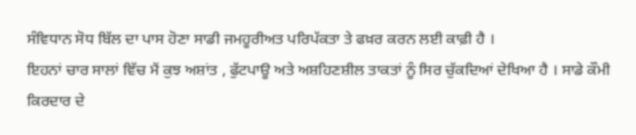ਸੰਵਿਧਾਨ ਸੋਧ ਬਿੱਲ ਦਾ ਪਾਸ ਹੋਣਾ ਸਾਡੀ ਜਮਹੂਰੀਅਤ ਪਰਿਪੱਕਤਾ ਤੇ ਫਖ਼ਰ ਕਰਨ ਲਈ ਕਾਫ਼ੀ ਹੈ ।
ਇਹਨਾਂ ਚਾਰ ਸਾਲਾਂ ਵਿੱਚ ਮੈਂ ਕੁਝ ਅਸ਼ਾਂਤ , ਫੁੱਟਪਾਊ ਅਤੇ ਅਸ਼ਹਿਣਸ਼ੀਲ ਤਾਕਤਾਂ ਨੂੰ ਸਿਰ ਚੁੱਕਦਿਆਂ ਦੇਖਿਆ ਹੈ । ਸਾਡੇ ਕੌਮੀ ਕਿਰਦਾਰ ਦੇ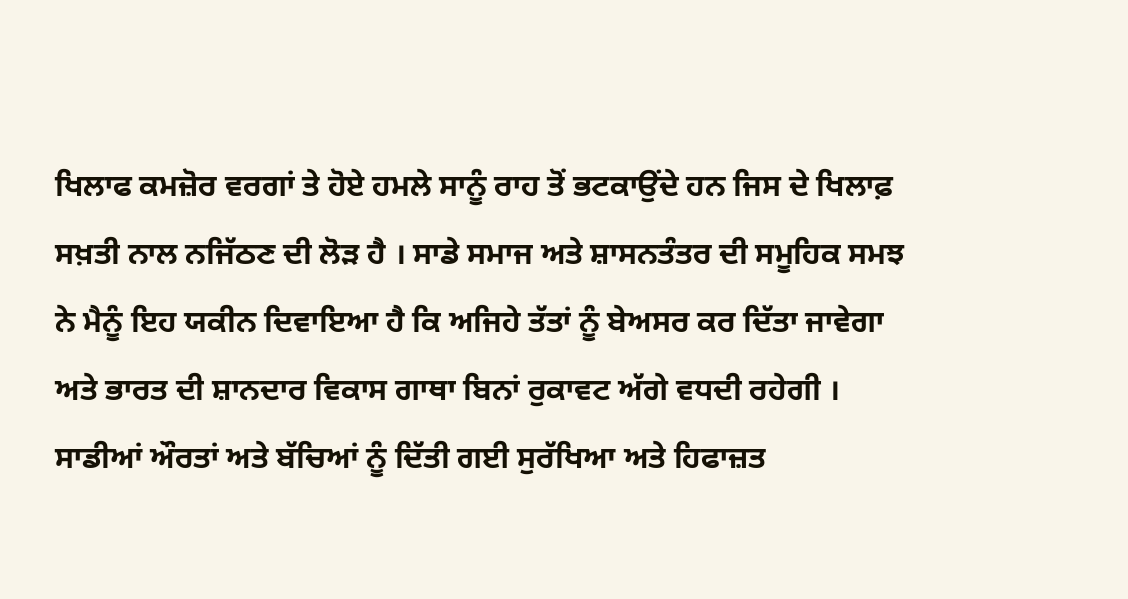ਖਿਲਾਫ ਕਮਜ਼ੋਰ ਵਰਗਾਂ ਤੇ ਹੋਏ ਹਮਲੇ ਸਾਨੂੰ ਰਾਹ ਤੋਂ ਭਟਕਾਉਂਦੇ ਹਨ ਜਿਸ ਦੇ ਖਿਲਾਫ਼ ਸਖ਼ਤੀ ਨਾਲ ਨਜਿੱਠਣ ਦੀ ਲੋੜ ਹੈ । ਸਾਡੇ ਸਮਾਜ ਅਤੇ ਸ਼ਾਸਨਤੰਤਰ ਦੀ ਸਮੂਹਿਕ ਸਮਝ ਨੇ ਮੈਨੂੰ ਇਹ ਯਕੀਨ ਦਿਵਾਇਆ ਹੈ ਕਿ ਅਜਿਹੇ ਤੱਤਾਂ ਨੂੰ ਬੇਅਸਰ ਕਰ ਦਿੱਤਾ ਜਾਵੇਗਾ ਅਤੇ ਭਾਰਤ ਦੀ ਸ਼ਾਨਦਾਰ ਵਿਕਾਸ ਗਾਥਾ ਬਿਨਾਂ ਰੁਕਾਵਟ ਅੱਗੇ ਵਧਦੀ ਰਹੇਗੀ ।
ਸਾਡੀਆਂ ਔਰਤਾਂ ਅਤੇ ਬੱਚਿਆਂ ਨੂੰ ਦਿੱਤੀ ਗਈ ਸੁਰੱਖਿਆ ਅਤੇ ਹਿਫਾਜ਼ਤ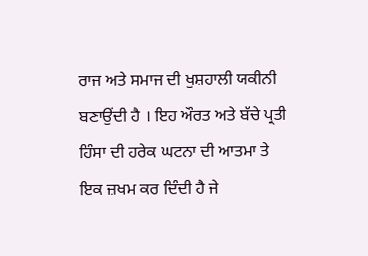ਰਾਜ ਅਤੇ ਸਮਾਜ ਦੀ ਖੁਸ਼ਹਾਲੀ ਯਕੀਨੀ ਬਣਾਉਂਦੀ ਹੈ । ਇਹ ਔਰਤ ਅਤੇ ਬੱਚੇ ਪ੍ਰਤੀ ਹਿੰਸਾ ਦੀ ਹਰੇਕ ਘਟਨਾ ਦੀ ਆਤਮਾ ਤੇ ਇਕ ਜ਼ਖਮ ਕਰ ਦਿੰਦੀ ਹੈ ਜੇ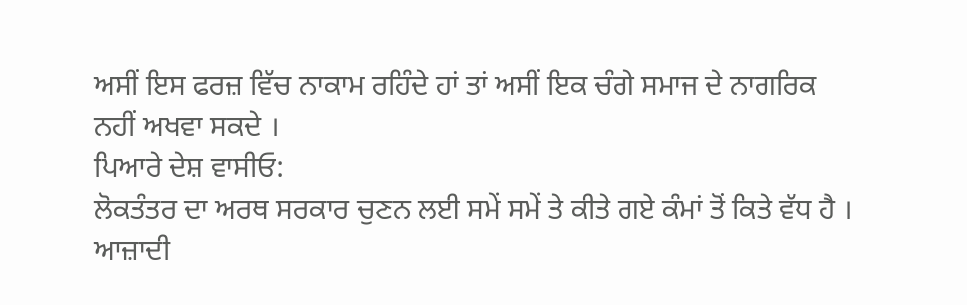ਅਸੀਂ ਇਸ ਫਰਜ਼ ਵਿੱਚ ਨਾਕਾਮ ਰਹਿੰਦੇ ਹਾਂ ਤਾਂ ਅਸੀਂ ਇਕ ਚੰਗੇ ਸਮਾਜ ਦੇ ਨਾਗਰਿਕ ਨਹੀਂ ਅਖਵਾ ਸਕਦੇ ।
ਪਿਆਰੇ ਦੇਸ਼ ਵਾਸੀਓ:
ਲੋਕਤੰਤਰ ਦਾ ਅਰਥ ਸਰਕਾਰ ਚੁਣਨ ਲਈ ਸਮੇਂ ਸਮੇਂ ਤੇ ਕੀਤੇ ਗਏ ਕੰਮਾਂ ਤੋਂ ਕਿਤੇ ਵੱਧ ਹੈ । ਆਜ਼ਾਦੀ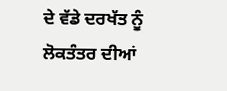ਦੇ ਵੱਡੇ ਦਰਖੱਤ ਨੂੰ ਲੋਕਤੰਤਰ ਦੀਆਂ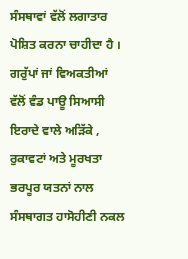ਸੰਸਥਾਵਾਂ ਵੱਲੋਂ ਲਗਾਤਾਰ ਪੋਸ਼ਿਤ ਕਰਨਾ ਚਾਹੀਦਾ ਹੈ । ਗਰੁੱਪਾਂ ਜਾਂ ਵਿਅਕਤੀਆਂ ਵੱਲੋਂ ਵੰਡ ਪਾਊ ਸਿਆਸੀ ਇਰਾਦੇ ਵਾਲੇ ਅੜਿੱਕੇ , ਰੁਕਾਵਟਾਂ ਅਤੇ ਮੂਰਖਤਾ ਭਰਪੂਰ ਯਤਨਾਂ ਨਾਲ ਸੰਸਥਾਗਤ ਹਾਸੋਹੀਣੀ ਨਕਲ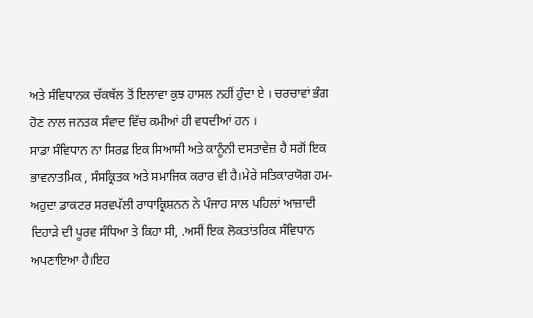ਅਤੇ ਸੰਵਿਧਾਨਕ ਚੱਕਥੱਲ ਤੋਂ ਇਲਾਵਾ ਕੁਝ ਹਾਸਲ ਨਹੀਂ ਹੁੰਦਾ ਏ । ਚਰਚਾਵਾਂ ਭੰਗ ਹੋਣ ਨਾਲ ਜਨਤਕ ਸੰਵਾਦ ਵਿੱਚ ਕਮੀਆਂ ਹੀ ਵਧਦੀਆਂ ਹਨ ।
ਸਾਡਾ ਸੰਵਿਧਾਨ ਨਾ ਸਿਰਫ਼ ਇਕ ਸਿਆਸੀ ਅਤੇ ਕਾਨੂੰਨੀ ਦਸਤਾਵੇਜ਼ ਹੈ ਸਗੋਂ ਇਕ ਭਾਵਨਾਤਮਿਕ , ਸੰਸਕ੍ਰਿਤਕ ਅਤੇ ਸਮਾਜਿਕ ਕਰਾਰ ਵੀ ਹੈ।ਮੇਰੇ ਸਤਿਕਾਰਯੋਗ ਹਮ-ਅਹੁਦਾ ਡਾਕਟਰ ਸਰਵਪੱਲੀ ਰਾਧਾਕ੍ਰਿਸ਼ਨਨ ਨੇ ਪੰਜਾਹ ਸਾਲ ਪਹਿਲਾਂ ਆਜ਼ਾਦੀ ਦਿਹਾੜੇ ਦੀ ਪੂਰਵ ਸੰਧਿਆ ਤੇ ਕਿਹਾ ਸੀ, .ਅਸੀਂ ਇਕ ਲੋਕਤਾਂਤਰਿਕ ਸੰਵਿਧਾਨ ਅਪਣਾਇਆ ਹੈ।ਇਹ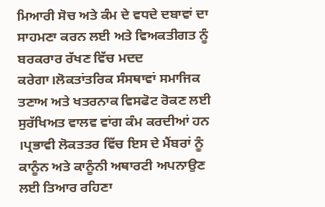ਮਿਆਰੀ ਸੋਚ ਅਤੇ ਕੰਮ ਦੇ ਵਧਦੇ ਦਬਾਵਾਂ ਦਾ ਸਾਹਮਣਾ ਕਰਨ ਲਈ ਅਤੇ ਵਿਅਕਤੀਗਤ ਨੂੰ ਬਰਕਰਾਰ ਰੱਖਣ ਵਿੱਚ ਮਦਦ ਕਰੇਗਾ।ਲੋਕਤਾਂਤਰਿਕ ਸੰਸਥਾਵਾਂ ਸਮਾਜਿਕ ਤਣਾਅ ਅਤੇ ਖਤਰਨਾਕ ਵਿਸਫੋਟ ਰੋਕਣ ਲਈ ਸੁਰੱਖਿਅਤ ਵਾਲਵ ਵਾਂਗ ਕੰਮ ਕਰਦੀਆਂ ਹਨ ।ਪ੍ਰਭਾਵੀ ਲੋਕਤਤਰ ਵਿੱਚ ਇਸ ਦੇ ਮੈਂਬਰਾਂ ਨੂੰ ਕਾਨੂੰਨ ਅਤੇ ਕਾਨੂੰਨੀ ਅਥਾਰਟੀ ਅਪਨਾਉਣ ਲਈ ਤਿਆਰ ਰਹਿਣਾ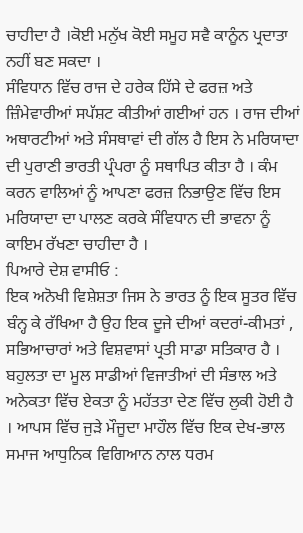ਚਾਹੀਦਾ ਹੈ ।ਕੋਈ ਮਨੁੱਖ ਕੋਈ ਸਮੂਹ ਸਵੈ ਕਾਨੂੰਨ ਪ੍ਰਦਾਤਾ ਨਹੀਂ ਬਣ ਸਕਦਾ ।
ਸੰਵਿਧਾਨ ਵਿੱਚ ਰਾਜ ਦੇ ਹਰੇਕ ਹਿੱਸੇ ਦੇ ਫਰਜ਼ ਅਤੇ ਜ਼ਿੰਮੇਵਾਰੀਆਂ ਸਪੱਸ਼ਟ ਕੀਤੀਆਂ ਗਈਆਂ ਹਨ । ਰਾਜ ਦੀਆਂ ਅਥਾਰਟੀਆਂ ਅਤੇ ਸੰਸਥਾਵਾਂ ਦੀ ਗੱਲ ਹੈ ਇਸ ਨੇ ਮਰਿਯਾਦਾ ਦੀ ਪੁਰਾਣੀ ਭਾਰਤੀ ਪ੍ਰੰਪਰਾ ਨੂੰ ਸਥਾਪਿਤ ਕੀਤਾ ਹੈ । ਕੰਮ ਕਰਨ ਵਾਲਿਆਂ ਨੂੰ ਆਪਣਾ ਫਰਜ਼ ਨਿਭਾਉਣ ਵਿੱਚ ਇਸ ਮਰਿਯਾਦਾ ਦਾ ਪਾਲਣ ਕਰਕੇ ਸੰਵਿਧਾਨ ਦੀ ਭਾਵਨਾ ਨੂੰ ਕਾਇਮ ਰੱਖਣਾ ਚਾਹੀਦਾ ਹੈ ।
ਪਿਆਰੇ ਦੇਸ਼ ਵਾਸੀਓ :
ਇਕ ਅਨੋਖੀ ਵਿਸ਼ੇਸ਼ਤਾ ਜਿਸ ਨੇ ਭਾਰਤ ਨੂੰ ਇਕ ਸੂਤਰ ਵਿੱਚ ਬੰਨ੍ਹ ਕੇ ਰੱਖਿਆ ਹੈ ਉਹ ਇਕ ਦੂਜੇ ਦੀਆਂ ਕਦਰਾਂ-ਕੀਮਤਾਂ , ਸਭਿਆਚਾਰਾਂ ਅਤੇ ਵਿਸ਼ਵਾਸਾਂ ਪ੍ਰਤੀ ਸਾਡਾ ਸਤਿਕਾਰ ਹੈ । ਬਹੁਲਤਾ ਦਾ ਮੂਲ ਸਾਡੀਆਂ ਵਿਜਾਤੀਆਂ ਦੀ ਸੰਭਾਲ ਅਤੇ ਅਨੇਕਤਾ ਵਿੱਚ ਏਕਤਾ ਨੂੰ ਮਹੱਤਤਾ ਦੇਣ ਵਿੱਚ ਲੁਕੀ ਹੋਈ ਹੈ । ਆਪਸ ਵਿੱਚ ਜੁੜੇ ਮੌਜੂਦਾ ਮਾਹੌਲ ਵਿੱਚ ਇਕ ਦੇਖ-ਭਾਲ ਸਮਾਜ ਆਧੁਨਿਕ ਵਿਗਿਆਨ ਨਾਲ ਧਰਮ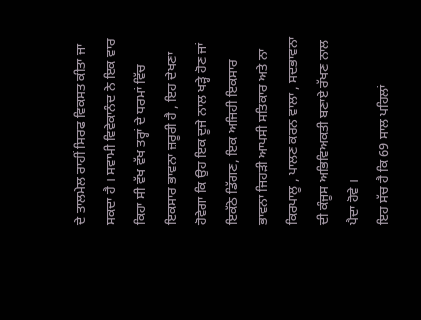ਦੇ ਤਾਲਮੇਲ ਰਾਹੀਂ ਸਿਰਫ ਵਿਕਸਤ ਕੀਤਾ ਜਾ ਸਕਦਾ ਹੈ । ਸਵਾਮੀ ਵਿਵੇਕਾਨੰਦ ਨੇ ਇਕ ਵਾਰ ਕਿਹਾ ਸੀ ਵੱਖ ਵੱਖ ਤਰ੍ਹਾਂ ਦੇ ਧਰਮਾਂ ਵਿੱਚ ਇਕਸਾਰ ਭਾਵਨਾ ਜ਼ਰੂਰੀ ਹੈ , ਇਹ ਦੇਖਣਾ ਹੋਵੇਗਾ ਕਿ ਉਹ ਇਕ ਦੂਜੇ ਨਾਲ ਖੜ੍ਹੇ ਹੋਣ ਜਾਂ ਇਕੱਠੇ ਡਿੱਗਣ, ਇਕ ਅਜਿਹੀ ਇਕਸਾਰ ਭਾਵਨਾ ਜਿਹੜੀ ਆਪਸੀ ਸਤਿਕਾਰ ਅਤੇ ਨਾ ਕਿਰਪਾਲੂ , ਪਾਲਣ ਕਰਨ ਵਾਲਾ , ਸਦਭਾਵਨਾ ਦੀ ਕੰਜੂਸ ਅਭਿਵਿਅਕਤੀ ਬਣਾਏ ਰੱਖਣ ਨਾਲ ਪੈਦਾ ਹੋਵੇ ।
ਇਹ ਸੱਚ ਹੈ ਕਿ 69 ਸਾਲ ਪਹਿਲਾਂ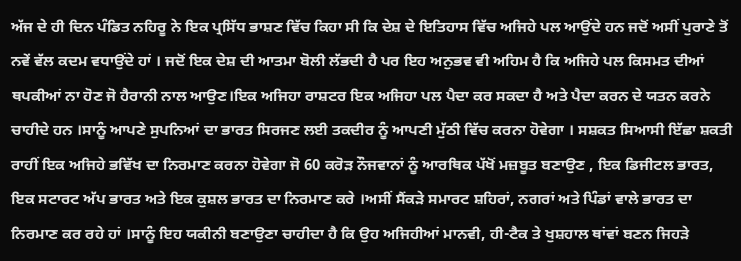ਅੱਜ ਦੇ ਹੀ ਦਿਨ ਪੰਡਿਤ ਨਹਿਰੂ ਨੇ ਇਕ ਪ੍ਰਸਿੱਧ ਭਾਸ਼ਣ ਵਿੱਚ ਕਿਹਾ ਸੀ ਕਿ ਦੇਸ਼ ਦੇ ਇਤਿਹਾਸ ਵਿੱਚ ਅਜਿਹੇ ਪਲ ਆਉਂਦੇ ਹਨ ਜਦੋਂ ਅਸੀਂ ਪੁਰਾਣੇ ਤੋਂ ਨਵੇਂ ਵੱਲ ਕਦਮ ਵਧਾਉਂਦੇ ਹਾਂ । ਜਦੋਂ ਇਕ ਦੇਸ਼ ਦੀ ਆਤਮਾ ਬੋਲੀ ਲੱਭਦੀ ਹੈ ਪਰ ਇਹ ਅਨੁਭਵ ਵੀ ਅਹਿਮ ਹੈ ਕਿ ਅਜਿਹੇ ਪਲ ਕਿਸਮਤ ਦੀਆਂ ਥਪਕੀਆਂ ਨਾ ਹੋਣ ਜੋ ਹੈਰਾਨੀ ਨਾਲ ਆਉਣ।ਇਕ ਅਜਿਹਾ ਰਾਸ਼ਟਰ ਇਕ ਅਜਿਹਾ ਪਲ ਪੈਦਾ ਕਰ ਸਕਦਾ ਹੈ ਅਤੇ ਪੈਦਾ ਕਰਨ ਦੇ ਯਤਨ ਕਰਨੇ ਚਾਹੀਦੇ ਹਨ ।ਸਾਨੂੰ ਆਪਣੇ ਸੁਪਨਿਆਂ ਦਾ ਭਾਰਤ ਸਿਰਜਣ ਲਈ ਤਕਦੀਰ ਨੂੰ ਆਪਣੀ ਮੁੱਠੀ ਵਿੱਚ ਕਰਨਾ ਹੋਵੇਗਾ । ਸਸ਼ਕਤ ਸਿਆਸੀ ਇੱਛਾ ਸ਼ਕਤੀ ਰਾਹੀਂ ਇਕ ਅਜਿਹੇ ਭਵਿੱਖ ਦਾ ਨਿਰਮਾਣ ਕਰਨਾ ਹੋਵੇਗਾ ਜੋ 60 ਕਰੋੜ ਨੌਜਵਾਨਾਂ ਨੂੰ ਆਰਥਿਕ ਪੱਖੋਂ ਮਜ਼ਬੂਤ ਬਣਾਉਣ , ਇਕ ਡਿਜੀਟਲ ਭਾਰਤ, ਇਕ ਸਟਾਰਟ ਅੱਪ ਭਾਰਤ ਅਤੇ ਇਕ ਕੁਸ਼ਲ ਭਾਰਤ ਦਾ ਨਿਰਮਾਣ ਕਰੇ ।ਅਸੀਂ ਸੈਂਕੜੇ ਸਮਾਰਟ ਸ਼ਹਿਰਾਂ, ਨਗਰਾਂ ਅਤੇ ਪਿੰਡਾਂ ਵਾਲੇ ਭਾਰਤ ਦਾ ਨਿਰਮਾਣ ਕਰ ਰਹੇ ਹਾਂ ।ਸਾਨੂੰ ਇਹ ਯਕੀਨੀ ਬਣਾਉਣਾ ਚਾਹੀਦਾ ਹੈ ਕਿ ਉਹ ਅਜਿਹੀਆਂ ਮਾਨਵੀ, ਹੀ-ਟੈਕ ਤੇ ਖੁਸ਼ਹਾਲ ਥਾਂਵਾਂ ਬਣਨ ਜਿਹੜੇ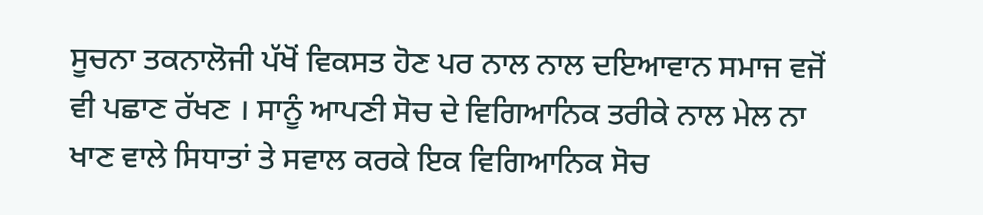ਸੂਚਨਾ ਤਕਨਾਲੋਜੀ ਪੱਖੋਂ ਵਿਕਸਤ ਹੋਣ ਪਰ ਨਾਲ ਨਾਲ ਦਇਆਵਾਨ ਸਮਾਜ ਵਜੋਂ ਵੀ ਪਛਾਣ ਰੱਖਣ । ਸਾਨੂੰ ਆਪਣੀ ਸੋਚ ਦੇ ਵਿਗਿਆਨਿਕ ਤਰੀਕੇ ਨਾਲ ਮੇਲ ਨਾ ਖਾਣ ਵਾਲੇ ਸਿਧਾਤਾਂ ਤੇ ਸਵਾਲ ਕਰਕੇ ਇਕ ਵਿਗਿਆਨਿਕ ਸੋਚ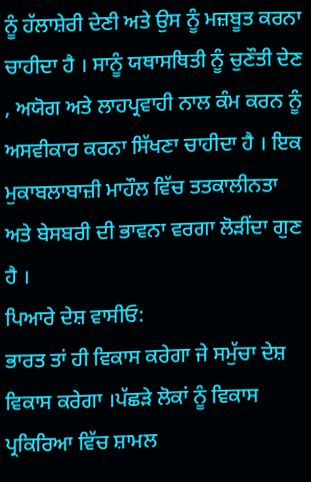ਨੂੰ ਹੱਲਾਸ਼ੇਰੀ ਦੇਣੀ ਅਤੇ ਉਸ ਨੂੰ ਮਜ਼ਬੂਤ ਕਰਨਾ ਚਾਹੀਦਾ ਹੈ । ਸਾਨੂੰ ਯਥਾਸਥਿਤੀ ਨੂੰ ਚੁਣੌਤੀ ਦੇਣ , ਅਯੋਗ ਅਤੇ ਲਾਹਪ੍ਰਵਾਹੀ ਨਾਲ ਕੰਮ ਕਰਨ ਨੂੰ ਅਸਵੀਕਾਰ ਕਰਨਾ ਸਿੱਖਣਾ ਚਾਹੀਦਾ ਹੈ । ਇਕ ਮੁਕਾਬਲਾਬਾਜ਼ੀ ਮਾਹੌਲ ਵਿੱਚ ਤਤਕਾਲੀਨਤਾ ਅਤੇ ਬੇਸਬਰੀ ਦੀ ਭਾਵਨਾ ਵਰਗਾ ਲੋੜੀਂਦਾ ਗੁਣ ਹੈ ।
ਪਿਆਰੇ ਦੇਸ਼ ਵਾਸੀਓ:
ਭਾਰਤ ਤਾਂ ਹੀ ਵਿਕਾਸ ਕਰੇਗਾ ਜੇ ਸਮੁੱਚਾ ਦੇਸ਼ ਵਿਕਾਸ ਕਰੇਗਾ ।ਪੱਛੜੇ ਲੋਕਾਂ ਨੂੰ ਵਿਕਾਸ ਪ੍ਰਕਿਰਿਆ ਵਿੱਚ ਸ਼ਾਮਲ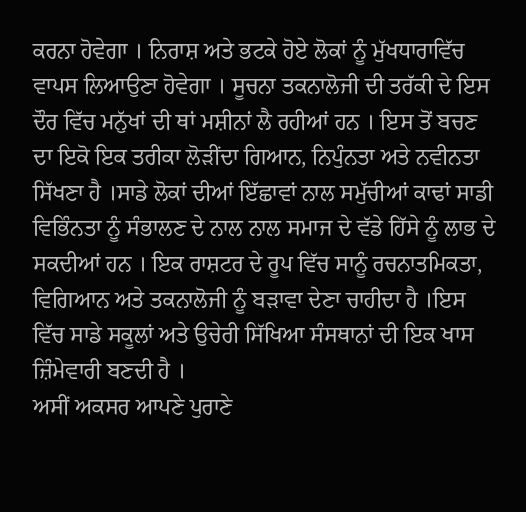ਕਰਨਾ ਹੋਵੇਗਾ । ਨਿਰਾਸ਼ ਅਤੇ ਭਟਕੇ ਹੋਏ ਲੋਕਾਂ ਨੂੰ ਮੁੱਖਧਾਰਾਵਿੱਚ ਵਾਪਸ ਲਿਆਉਣਾ ਹੋਵੇਗਾ । ਸੂਚਨਾ ਤਕਨਾਲੋਜੀ ਦੀ ਤਰੱਕੀ ਦੇ ਇਸ ਦੌਰ ਵਿੱਚ ਮਨੁੱਖਾਂ ਦੀ ਥਾਂ ਮਸ਼ੀਨਾਂ ਲੈ ਰਹੀਆਂ ਹਨ । ਇਸ ਤੋਂ ਬਚਣ ਦਾ ਇਕੋ ਇਕ ਤਰੀਕਾ ਲੋੜੀਂਦਾ ਗਿਆਨ, ਨਿਪੁੰਨਤਾ ਅਤੇ ਨਵੀਨਤਾ ਸਿੱਖਣਾ ਹੈ ।ਸਾਡੇ ਲੋਕਾਂ ਦੀਆਂ ਇੱਛਾਵਾਂ ਨਾਲ ਸਮੁੱਚੀਆਂ ਕਾਢਾਂ ਸਾਡੀ ਵਿਭਿੰਨਤਾ ਨੂੰ ਸੰਭਾਲਣ ਦੇ ਨਾਲ ਨਾਲ ਸਮਾਜ ਦੇ ਵੱਡੇ ਹਿੱਸੇ ਨੂੰ ਲਾਭ ਦੇ ਸਕਦੀਆਂ ਹਨ । ਇਕ ਰਾਸ਼ਟਰ ਦੇ ਰੂਪ ਵਿੱਚ ਸਾਨੂੰ ਰਚਨਾਤਮਿਕਤਾ, ਵਿਗਿਆਨ ਅਤੇ ਤਕਨਾਲੋਜੀ ਨੂੰ ਬੜਾਵਾ ਦੇਣਾ ਚਾਹੀਦਾ ਹੈ ।ਇਸ ਵਿੱਚ ਸਾਡੇ ਸਕੂਲਾਂ ਅਤੇ ਉਚੇਰੀ ਸਿੱਖਿਆ ਸੰਸਥਾਨਾਂ ਦੀ ਇਕ ਖਾਸ ਜ਼ਿੰਮੇਵਾਰੀ ਬਣਦੀ ਹੈ ।
ਅਸੀਂ ਅਕਸਰ ਆਪਣੇ ਪੁਰਾਣੇ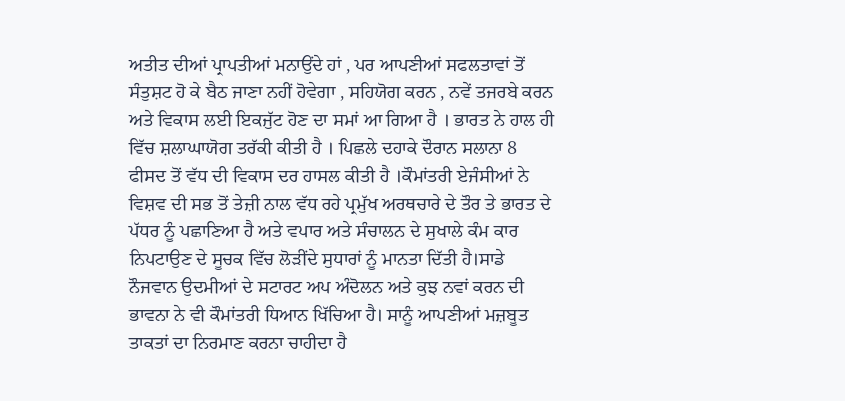ਅਤੀਤ ਦੀਆਂ ਪ੍ਰਾਪਤੀਆਂ ਮਨਾਉਂਦੇ ਹਾਂ , ਪਰ ਆਪਣੀਆਂ ਸਫਲਤਾਵਾਂ ਤੋਂ ਸੰਤੁਸ਼ਟ ਹੋ ਕੇ ਬੈਠ ਜਾਣਾ ਨਹੀਂ ਹੋਵੇਗਾ , ਸਹਿਯੋਗ ਕਰਨ , ਨਵੇਂ ਤਜਰਬੇ ਕਰਨ ਅਤੇ ਵਿਕਾਸ ਲਈ ਇਕਜੁੱਟ ਹੋਣ ਦਾ ਸਮਾਂ ਆ ਗਿਆ ਹੈ । ਭਾਰਤ ਨੇ ਹਾਲ ਹੀ ਵਿੱਚ ਸ਼ਲਾਘਾਯੋਗ ਤਰੱਕੀ ਕੀਤੀ ਹੈ । ਪਿਛਲੇ ਦਹਾਕੇ ਦੌਰਾਨ ਸਲਾਨਾ 8 ਫੀਸਦ ਤੋਂ ਵੱਧ ਦੀ ਵਿਕਾਸ ਦਰ ਹਾਸਲ ਕੀਤੀ ਹੈ ।ਕੌਮਾਂਤਰੀ ਏਜੰਸੀਆਂ ਨੇ ਵਿਸ਼ਵ ਦੀ ਸਭ ਤੋਂ ਤੇਜ਼ੀ ਨਾਲ ਵੱਧ ਰਹੇ ਪ੍ਰਮੁੱਖ ਅਰਥਚਾਰੇ ਦੇ ਤੌਰ ਤੇ ਭਾਰਤ ਦੇ ਪੱਧਰ ਨੂੰ ਪਛਾਣਿਆ ਹੈ ਅਤੇ ਵਪਾਰ ਅਤੇ ਸੰਚਾਲਨ ਦੇ ਸੁਖਾਲੇ ਕੰਮ ਕਾਰ ਨਿਪਟਾਉਣ ਦੇ ਸੂਚਕ ਵਿੱਚ ਲੋੜੀਂਦੇ ਸੁਧਾਰਾਂ ਨੂੰ ਮਾਨਤਾ ਦਿੱਤੀ ਹੈ।ਸਾਡੇ ਨੌਜਵਾਨ ਉਦਮੀਆਂ ਦੇ ਸਟਾਰਟ ਅਪ ਅੰਦੋਲਨ ਅਤੇ ਕੁਝ ਨਵਾਂ ਕਰਨ ਦੀ ਭਾਵਨਾ ਨੇ ਵੀ ਕੌਮਾਂਤਰੀ ਧਿਆਨ ਖਿੱਚਿਆ ਹੈ। ਸਾਨੂੰ ਆਪਣੀਆਂ ਮਜ਼ਬੂਤ ਤਾਕਤਾਂ ਦਾ ਨਿਰਮਾਣ ਕਰਨਾ ਚਾਹੀਦਾ ਹੈ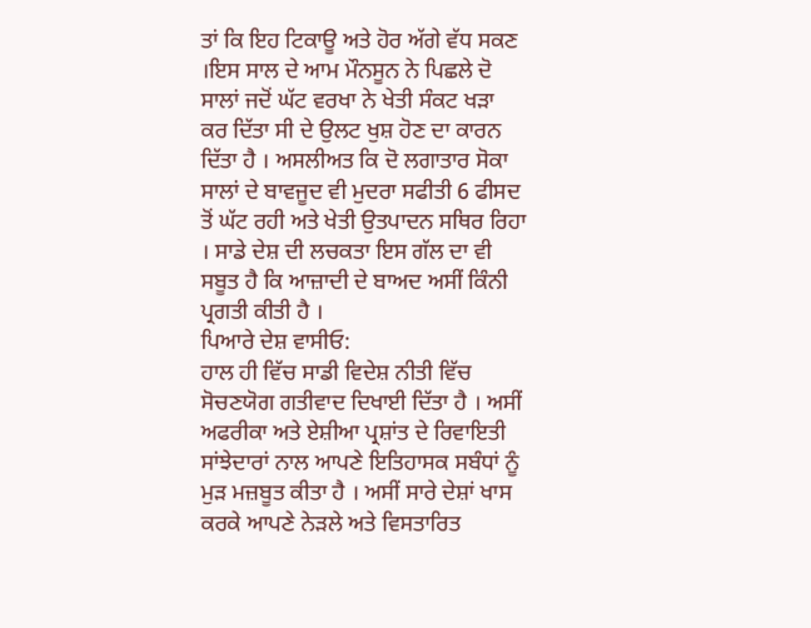ਤਾਂ ਕਿ ਇਹ ਟਿਕਾਊ ਅਤੇ ਹੋਰ ਅੱਗੇ ਵੱਧ ਸਕਣ ।ਇਸ ਸਾਲ ਦੇ ਆਮ ਮੌਨਸੂਨ ਨੇ ਪਿਛਲੇ ਦੋ ਸਾਲਾਂ ਜਦੋਂ ਘੱਟ ਵਰਖਾ ਨੇ ਖੇਤੀ ਸੰਕਟ ਖੜਾ ਕਰ ਦਿੱਤਾ ਸੀ ਦੇ ਉਲਟ ਖੁਸ਼ ਹੋਣ ਦਾ ਕਾਰਨ ਦਿੱਤਾ ਹੈ । ਅਸਲੀਅਤ ਕਿ ਦੋ ਲਗਾਤਾਰ ਸੋਕਾ ਸਾਲਾਂ ਦੇ ਬਾਵਜੂਦ ਵੀ ਮੁਦਰਾ ਸਫੀਤੀ 6 ਫੀਸਦ ਤੋਂ ਘੱਟ ਰਹੀ ਅਤੇ ਖੇਤੀ ਉਤਪਾਦਨ ਸਥਿਰ ਰਿਹਾ । ਸਾਡੇ ਦੇਸ਼ ਦੀ ਲਚਕਤਾ ਇਸ ਗੱਲ ਦਾ ਵੀ ਸਬੂਤ ਹੈ ਕਿ ਆਜ਼ਾਦੀ ਦੇ ਬਾਅਦ ਅਸੀਂ ਕਿੰਨੀ ਪ੍ਰਗਤੀ ਕੀਤੀ ਹੈ ।
ਪਿਆਰੇ ਦੇਸ਼ ਵਾਸੀਓ:
ਹਾਲ ਹੀ ਵਿੱਚ ਸਾਡੀ ਵਿਦੇਸ਼ ਨੀਤੀ ਵਿੱਚ ਸੋਚਣਯੋਗ ਗਤੀਵਾਦ ਦਿਖਾਈ ਦਿੱਤਾ ਹੈ । ਅਸੀਂ ਅਫਰੀਕਾ ਅਤੇ ਏਸ਼ੀਆ ਪ੍ਰਸ਼ਾਂਤ ਦੇ ਰਿਵਾਇਤੀ ਸਾਂਝੇਦਾਰਾਂ ਨਾਲ ਆਪਣੇ ਇਤਿਹਾਸਕ ਸਬੰਧਾਂ ਨੂੰ ਮੁੜ ਮਜ਼ਬੂਤ ਕੀਤਾ ਹੈ । ਅਸੀਂ ਸਾਰੇ ਦੇਸ਼ਾਂ ਖਾਸ ਕਰਕੇ ਆਪਣੇ ਨੇੜਲੇ ਅਤੇ ਵਿਸਤਾਰਿਤ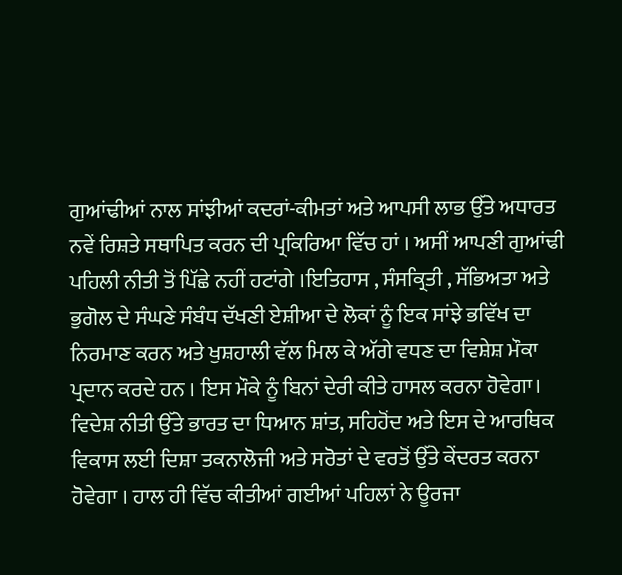ਗੁਆਂਢੀਆਂ ਨਾਲ ਸਾਂਝੀਆਂ ਕਦਰਾਂ-ਕੀਮਤਾਂ ਅਤੇ ਆਪਸੀ ਲਾਭ ਉੱਤੇ ਅਧਾਰਤ ਨਵੇਂ ਰਿਸ਼ਤੇ ਸਥਾਪਿਤ ਕਰਨ ਦੀ ਪ੍ਰਕਿਰਿਆ ਵਿੱਚ ਹਾਂ । ਅਸੀਂ ਆਪਣੀ ਗੁਆਂਢੀ ਪਹਿਲੀ ਨੀਤੀ ਤੋਂ ਪਿੱਛੇ ਨਹੀਂ ਹਟਾਂਗੇ ।ਇਤਿਹਾਸ , ਸੰਸਕ੍ਰਿਤੀ , ਸੱਭਿਅਤਾ ਅਤੇ ਭੁਗੋਲ ਦੇ ਸੰਘਣੇ ਸੰਬੰਧ ਦੱਖਣੀ ਏਸ਼ੀਆ ਦੇ ਲੋਕਾਂ ਨੂੰ ਇਕ ਸਾਂਝੇ ਭਵਿੱਖ ਦਾ ਨਿਰਮਾਣ ਕਰਨ ਅਤੇ ਖੁਸ਼ਹਾਲੀ ਵੱਲ ਮਿਲ ਕੇ ਅੱਗੇ ਵਧਣ ਦਾ ਵਿਸ਼ੇਸ਼ ਮੌਕਾ ਪ੍ਰਦਾਨ ਕਰਦੇ ਹਨ । ਇਸ ਮੌਕੇ ਨੂੰ ਬਿਨਾਂ ਦੇਰੀ ਕੀਤੇ ਹਾਸਲ ਕਰਨਾ ਹੋਵੇਗਾ। ਵਿਦੇਸ਼ ਨੀਤੀ ਉੱਤੇ ਭਾਰਤ ਦਾ ਧਿਆਨ ਸ਼ਾਂਤ, ਸਹਿਹੋਂਦ ਅਤੇ ਇਸ ਦੇ ਆਰਥਿਕ ਵਿਕਾਸ ਲਈ ਦਿਸ਼ਾ ਤਕਨਾਲੋਜੀ ਅਤੇ ਸਰੋਤਾਂ ਦੇ ਵਰਤੋਂ ਉੱਤੇ ਕੇਂਦਰਤ ਕਰਨਾ ਹੋਵੇਗਾ । ਹਾਲ ਹੀ ਵਿੱਚ ਕੀਤੀਆਂ ਗਈਆਂ ਪਹਿਲਾਂ ਨੇ ਊਰਜਾ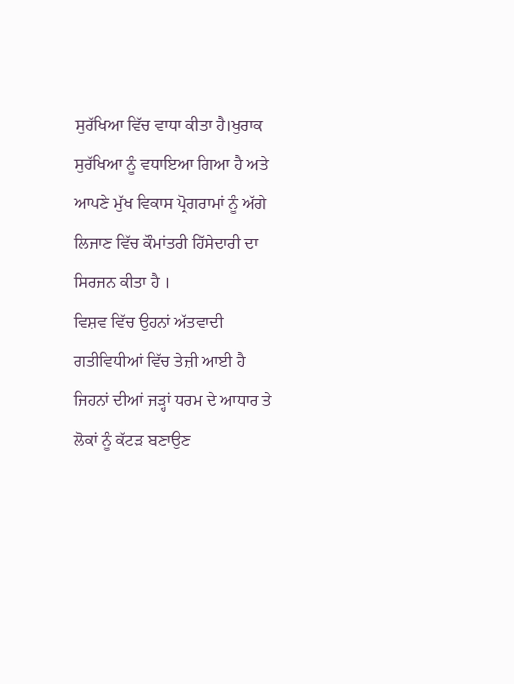ਸੁਰੱਖਿਆ ਵਿੱਚ ਵਾਧਾ ਕੀਤਾ ਹੈ।ਖੁਰਾਕ ਸੁਰੱਖਿਆ ਨੂੰ ਵਧਾਇਆ ਗਿਆ ਹੈ ਅਤੇ ਆਪਣੇ ਮੁੱਖ ਵਿਕਾਸ ਪ੍ਰੋਗਰਾਮਾਂ ਨੂੰ ਅੱਗੇ ਲਿਜਾਣ ਵਿੱਚ ਕੌਮਾਂਤਰੀ ਹਿੱਸੇਦਾਰੀ ਦਾ ਸਿਰਜਨ ਕੀਤਾ ਹੈ ।
ਵਿਸ਼ਵ ਵਿੱਚ ਉਹਨਾਂ ਅੱਤਵਾਦੀ ਗਤੀਵਿਧੀਆਂ ਵਿੱਚ ਤੇਜ਼ੀ ਆਈ ਹੈ ਜਿਹਨਾਂ ਦੀਆਂ ਜੜ੍ਹਾਂ ਧਰਮ ਦੇ ਆਧਾਰ ਤੇ ਲੋਕਾਂ ਨੂੰ ਕੱਟੜ ਬਣਾਉਣ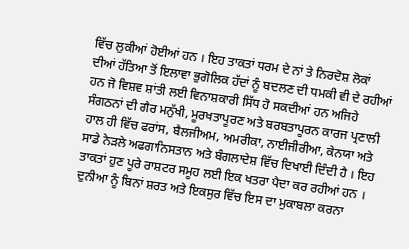ਵਿੱਚ ਲੁਕੀਆਂ ਹੋਈਆਂ ਹਨ । ਇਹ ਤਾਕਤਾਂ ਧਰਮ ਦੇ ਨਾਂ ਤੇ ਨਿਰਦੋਸ਼ ਲੋਕਾਂ ਦੀਆਂ ਹੱਤਿਆ ਤੋਂ ਇਲਾਵਾ ਭੁਗੋਲਿਕ ਹੱਦਾਂ ਨੂੰ ਬਦਲਣ ਦੀ ਧਮਕੀ ਵੀ ਦੇ ਰਹੀਆਂ ਹਨ ਜੋ ਵਿਸ਼ਵ ਸ਼ਾਂਤੀ ਲਈ ਵਿਨਾਸ਼ਕਾਰੀ ਸਿੱਧ ਹੋ ਸਕਦੀਆਂ ਹਨ ਅਜਿਹੇ ਸੰਗਠਨਾਂ ਦੀ ਗੈਰ ਮਨੁੱਖੀ, ਮੂਰਖਤਾਪੂਰਣ ਅਤੇ ਬਰਬਤਾਪੂਰਨ ਕਾਰਜ ਪ੍ਰਣਾਲੀ ਹਾਲ ਹੀ ਵਿੱਚ ਫਰਾਂਸ, ਬੈਲਜੀਅਮ, ਅਮਰੀਕਾ, ਨਾਈਜੀਰੀਆ, ਕੇਨਯਾ ਅਤੇ ਸਾਡੇ ਨੇੜਲੇ ਅਫਗਾਨਿਸਤਾਨ ਅਤੇ ਬੰਗਲਾਦੇਸ਼ ਵਿੱਚ ਦਿਖਾਈ ਦਿੰਦੀ ਹੈ । ਇਹ ਤਾਕਤਾਂ ਹੁਣ ਪੂਰੇ ਰਾਸ਼ਟਰ ਸਮੂਹ ਲਈ ਇਕ ਖਤਰਾ ਪੈਦਾ ਕਰ ਰਹੀਆਂ ਹਨ । ਦੁਨੀਆ ਨੂੰ ਬਿਨਾਂ ਸ਼ਰਤ ਅਤੇ ਇਕਸੁਰ ਵਿੱਚ ਇਸ ਦਾ ਮੁਕਾਬਲਾ ਕਰਨਾ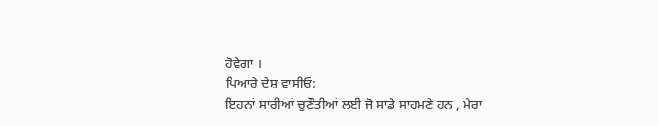ਹੋਵੇਗਾ ।
ਪਿਆਰੇ ਦੇਸ਼ ਵਾਸੀਓ:
ਇਹਨਾਂ ਸਾਰੀਆਂ ਚੁਣੌਤੀਆਂ ਲਈ ਜੋ ਸਾਡੇ ਸਾਹਮਣੇ ਹਨ , ਮੇਰਾ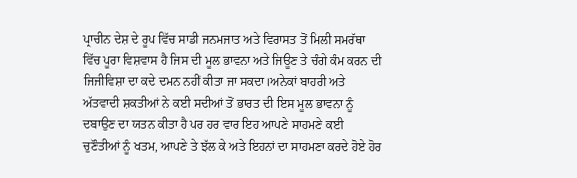ਪ੍ਰਾਚੀਨ ਦੇਸ਼ ਦੇ ਰੂਪ ਵਿੱਚ ਸਾਡੀ ਜਨਮਜਾਤ ਅਤੇ ਵਿਰਾਸਤ ਤੋਂ ਮਿਲੀ ਸਮਰੱਥਾ ਵਿੱਚ ਪੂਰਾ ਵਿਸ਼ਵਾਸ ਹੈ ਜਿਸ ਦੀ ਮੂਲ ਭਾਵਨਾ ਅਤੇ ਜਿਊਣ ਤੇ ਚੰਗੇ ਕੰਮ ਕਰਨ ਦੀ ਜਿਜੀਵਿਸ਼ਾ ਦਾ ਕਦੇ ਦਮਨ ਨਹੀਂ ਕੀਤਾ ਜਾ ਸਕਦਾ।ਅਨੇਕਾਂ ਬਾਹਰੀ ਅਤੇ ਅੱਤਵਾਦੀ ਸ਼ਕਤੀਆਂ ਨੇ ਕਈ ਸਦੀਆਂ ਤੋਂ ਭਾਰਤ ਦੀ ਇਸ ਮੂਲ ਭਾਵਨਾ ਨੂੰ ਦਬਾਉਣ ਦਾ ਯਤਨ ਕੀਤਾ ਹੈ ਪਰ ਹਰ ਵਾਰ ਇਹ ਆਪਣੇ ਸਾਹਮਣੇ ਕਈ ਚੁਣੌਤੀਆਂ ਨੂੰ ਖਤਮ, ਆਪਣੇ ਤੇ ਝੱਲ ਕੇ ਅਤੇ ਇਹਨਾਂ ਦਾ ਸਾਹਮਣਾ ਕਰਦੇ ਹੋਏ ਹੋਰ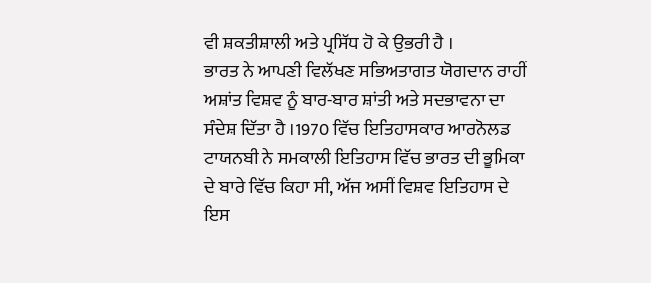ਵੀ ਸ਼ਕਤੀਸ਼ਾਲੀ ਅਤੇ ਪ੍ਰਸਿੱਧ ਹੋ ਕੇ ਉਭਰੀ ਹੈ ।
ਭਾਰਤ ਨੇ ਆਪਣੀ ਵਿਲੱਖਣ ਸਭਿਅਤਾਗਤ ਯੋਗਦਾਨ ਰਾਹੀਂ ਅਸ਼ਾਂਤ ਵਿਸ਼ਵ ਨੂੰ ਬਾਰ-ਬਾਰ ਸ਼ਾਂਤੀ ਅਤੇ ਸਦਭਾਵਨਾ ਦਾ ਸੰਦੇਸ਼ ਦਿੱਤਾ ਹੈ ।1970 ਵਿੱਚ ਇਤਿਹਾਸਕਾਰ ਆਰਨੋਲਡ ਟਾਯਨਬੀ ਨੇ ਸਮਕਾਲੀ ਇਤਿਹਾਸ ਵਿੱਚ ਭਾਰਤ ਦੀ ਭੂਮਿਕਾ ਦੇ ਬਾਰੇ ਵਿੱਚ ਕਿਹਾ ਸੀ, ਅੱਜ ਅਸੀਂ ਵਿਸ਼ਵ ਇਤਿਹਾਸ ਦੇ ਇਸ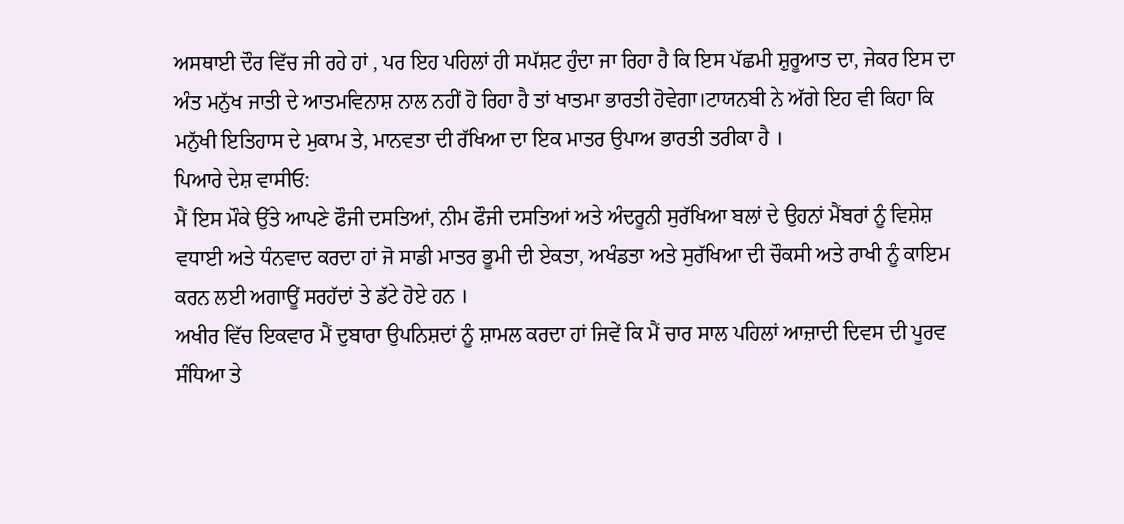ਅਸਥਾਈ ਦੌਰ ਵਿੱਚ ਜੀ ਰਹੇ ਹਾਂ , ਪਰ ਇਹ ਪਹਿਲਾਂ ਹੀ ਸਪੱਸ਼ਟ ਹੁੰਦਾ ਜਾ ਰਿਹਾ ਹੈ ਕਿ ਇਸ ਪੱਛਮੀ ਸ਼ੁਰੂਆਤ ਦਾ, ਜੇਕਰ ਇਸ ਦਾ ਅੰਤ ਮਨੁੱਖ ਜਾਤੀ ਦੇ ਆਤਮਵਿਨਾਸ਼ ਨਾਲ ਨਹੀਂ ਹੋ ਰਿਹਾ ਹੈ ਤਾਂ ਖਾਤਮਾ ਭਾਰਤੀ ਹੋਵੇਗਾ।ਟਾਯਨਬੀ ਨੇ ਅੱਗੇ ਇਹ ਵੀ ਕਿਹਾ ਕਿ ਮਨੁੱਖੀ ਇਤਿਹਾਸ ਦੇ ਮੁਕਾਮ ਤੇ, ਮਾਨਵਤਾ ਦੀ ਰੱਖਿਆ ਦਾ ਇਕ ਮਾਤਰ ਉਪਾਅ ਭਾਰਤੀ ਤਰੀਕਾ ਹੈ ।
ਪਿਆਰੇ ਦੇਸ਼ ਵਾਸੀਓ:
ਮੈਂ ਇਸ ਮੌਕੇ ਉੱਤੇ ਆਪਣੇ ਫੌਜੀ ਦਸਤਿਆਂ, ਨੀਮ ਫੌਜੀ ਦਸਤਿਆਂ ਅਤੇ ਅੰਦਰੂਨੀ ਸੁਰੱਖਿਆ ਬਲਾਂ ਦੇ ਉਹਨਾਂ ਮੈਂਬਰਾਂ ਨੂੰ ਵਿਸ਼ੇਸ਼ ਵਧਾਈ ਅਤੇ ਧੰਨਵਾਦ ਕਰਦਾ ਹਾਂ ਜੋ ਸਾਡੀ ਮਾਤਰ ਭੂਮੀ ਦੀ ਏਕਤਾ, ਅਖੰਡਤਾ ਅਤੇ ਸੁਰੱਖਿਆ ਦੀ ਚੌਕਸੀ ਅਤੇ ਰਾਖੀ ਨੂੰ ਕਾਇਮ ਕਰਨ ਲਈ ਅਗਾਊਂ ਸਰਹੱਦਾਂ ਤੇ ਡੱਟੇ ਹੋਏ ਹਨ ।
ਅਖੀਰ ਵਿੱਚ ਇਕਵਾਰ ਮੈਂ ਦੁਬਾਰਾ ਉਪਨਿਸ਼ਦਾਂ ਨੂੰ ਸ਼ਾਮਲ ਕਰਦਾ ਹਾਂ ਜਿਵੇਂ ਕਿ ਮੈਂ ਚਾਰ ਸਾਲ ਪਹਿਲਾਂ ਆਜ਼ਾਦੀ ਦਿਵਸ ਦੀ ਪੂਰਵ ਸੰਧਿਆ ਤੇ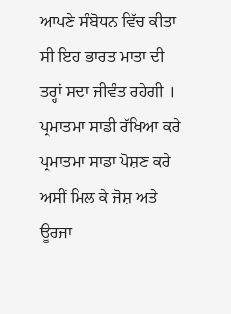ਆਪਣੇ ਸੰਬੋਧਨ ਵਿੱਚ ਕੀਤਾ ਸੀ ਇਹ ਭਾਰਤ ਮਾਤਾ ਦੀ ਤਰ੍ਹਾਂ ਸਦਾ ਜੀਵੰਤ ਰਹੇਗੀ ।
ਪ੍ਰਮਾਤਮਾ ਸਾਡੀ ਰੱਖਿਆ ਕਰੇ
ਪ੍ਰਮਾਤਮਾ ਸਾਡਾ ਪੋਸ਼ਣ ਕਰੇ
ਅਸੀਂ ਮਿਲ ਕੇ ਜੋਸ਼ ਅਤੇ ਊਰਜਾ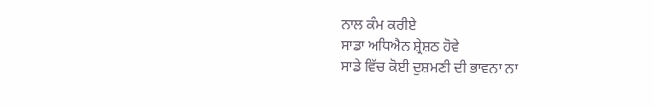ਨਾਲ ਕੰਮ ਕਰੀਏ
ਸਾਡਾ ਅਧਿਐਨ ਸ਼੍ਰੇਸ਼ਠ ਹੋਵੇ
ਸਾਡੇ ਵਿੱਚ ਕੋਈ ਦੁਸ਼ਮਣੀ ਦੀ ਭਾਵਨਾ ਨਾ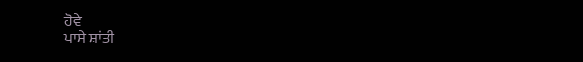ਹੋਵੇ
ਪਾਸੇ ਸ਼ਾਂਤੀ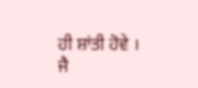ਹੀ ਸ਼ਾਂਤੀ ਹੋਵੇ ।
ਜੈ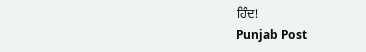ਹਿੰਦ!
Punjab Post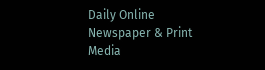Daily Online Newspaper & Print Media